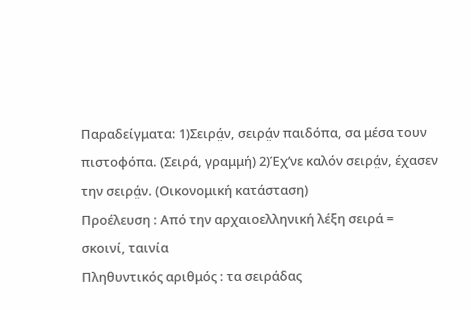Παραδείγματα: 1)Σειρά̤ν, σειρά̤ν παιδόπα, σα μέσα τουν πιστοφόπα. (Σειρά, γραμμή) 2)Έχ’νε καλόν σειρά̤ν, έχασεν την σειρά̤ν. (Οικονομική κατάσταση)
Προέλευση : Από την αρχαιοελληνική λέξη σειρά = σκοινί, ταινία
Πληθυντικός αριθμός : τα σειράδας